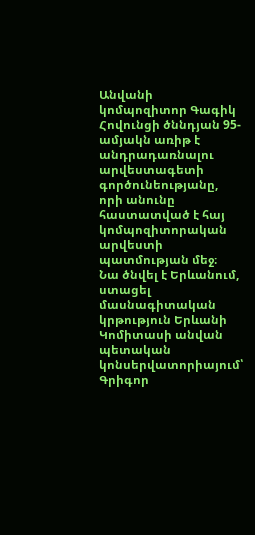Անվանի կոմպոզիտոր Գագիկ Հովունցի ծննդյան 95-ամյակն առիթ է անդրադառնալու արվեստագետի գործունեությանը, որի անունը հաստատված է հայ կոմպոզիտորական արվեստի պատմության մեջ։
Նա ծնվել է Երևանում, ստացել մասնագիտական կրթություն Երևանի Կոմիտասի անվան պետական կոնսերվատորիայում՝ Գրիգոր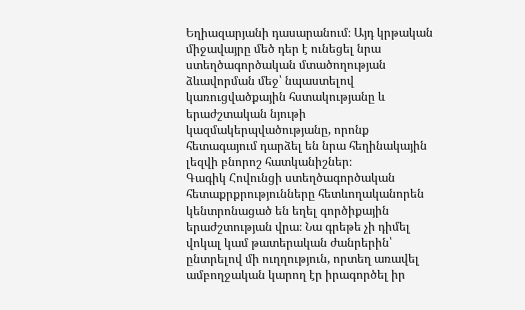Եղիազարյանի դասարանում։ Այդ կրթական միջավայրը մեծ դեր է ունեցել նրա ստեղծագործական մտածողության ձևավորման մեջ՝ նպաստելով կառուցվածքային հստակությանը և երաժշտական նյութի կազմակերպվածությանը, որոնք հետագայում դարձել են նրա հեղինակային լեզվի բնորոշ հատկանիշներ։
Գագիկ Հովունցի ստեղծագործական հետաքրքրությունները հետևողականորեն կենտրոնացած են եղել գործիքային երաժշտության վրա։ Նա գրեթե չի դիմել վոկալ կամ թատերական ժանրերին՝ ընտրելով մի ուղղություն, որտեղ առավել ամբողջական կարող էր իրագործել իր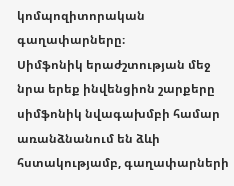կոմպոզիտորական գաղափարները։
Սիմֆոնիկ երաժշտության մեջ նրա երեք ինվենցիոն շարքերը սիմֆոնիկ նվագախմբի համար առանձնանում են ձևի հստակությամբ, գաղափարների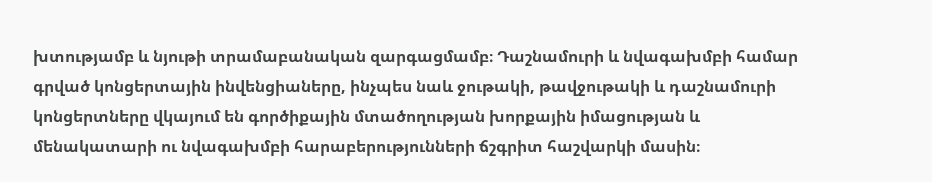խտությամբ և նյութի տրամաբանական զարգացմամբ։ Դաշնամուրի և նվագախմբի համար գրված կոնցերտային ինվենցիաները, ինչպես նաև ջութակի, թավջութակի և դաշնամուրի կոնցերտները վկայում են գործիքային մտածողության խորքային իմացության և մենակատարի ու նվագախմբի հարաբերությունների ճշգրիտ հաշվարկի մասին։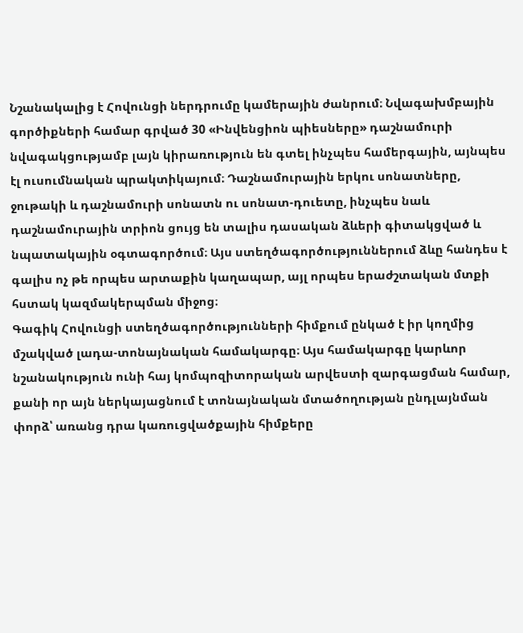Նշանակալից է Հովունցի ներդրումը կամերային ժանրում։ Նվագախմբային գործիքների համար գրված 30 «Ինվենցիոն պիեսները» դաշնամուրի նվագակցությամբ լայն կիրառություն են գտել ինչպես համերգային, այնպես էլ ուսումնական պրակտիկայում։ Դաշնամուրային երկու սոնատները, ջութակի և դաշնամուրի սոնատն ու սոնատ-դուետը, ինչպես նաև դաշնամուրային տրիոն ցույց են տալիս դասական ձևերի գիտակցված և նպատակային օգտագործում։ Այս ստեղծագործություններում ձևը հանդես է գալիս ոչ թե որպես արտաքին կաղապար, այլ որպես երաժշտական մտքի հստակ կազմակերպման միջոց։
Գագիկ Հովունցի ստեղծագործությունների հիմքում ընկած է իր կողմից մշակված լադա-տոնայնական համակարգը։ Այս համակարգը կարևոր նշանակություն ունի հայ կոմպոզիտորական արվեստի զարգացման համար, քանի որ այն ներկայացնում է տոնայնական մտածողության ընդլայնման փորձ՝ առանց դրա կառուցվածքային հիմքերը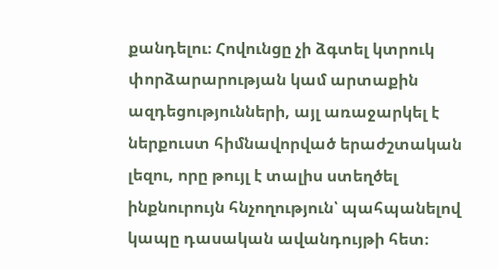քանդելու։ Հովունցը չի ձգտել կտրուկ փորձարարության կամ արտաքին ազդեցությունների, այլ առաջարկել է ներքուստ հիմնավորված երաժշտական լեզու, որը թույլ է տալիս ստեղծել ինքնուրույն հնչողություն՝ պահպանելով կապը դասական ավանդույթի հետ։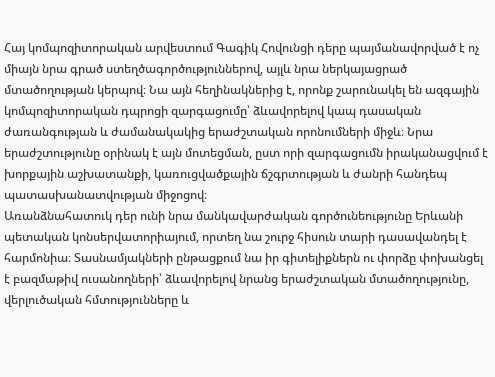Հայ կոմպոզիտորական արվեստում Գագիկ Հովունցի դերը պայմանավորված է ոչ միայն նրա գրած ստեղծագործություններով, այլև նրա ներկայացրած մտածողության կերպով։ Նա այն հեղինակներից է, որոնք շարունակել են ազգային կոմպոզիտորական դպրոցի զարգացումը՝ ձևավորելով կապ դասական ժառանգության և ժամանակակից երաժշտական որոնումների միջև։ Նրա երաժշտությունը օրինակ է այն մոտեցման, ըստ որի զարգացումն իրականացվում է խորքային աշխատանքի, կառուցվածքային ճշգրտության և ժանրի հանդեպ պատասխանատվության միջոցով։
Առանձնահատուկ դեր ունի նրա մանկավարժական գործունեությունը Երևանի պետական կոնսերվատորիայում, որտեղ նա շուրջ հիսուն տարի դասավանդել է հարմոնիա։ Տասնամյակների ընթացքում նա իր գիտելիքներն ու փորձը փոխանցել է բազմաթիվ ուսանողների՝ ձևավորելով նրանց երաժշտական մտածողությունը, վերլուծական հմտությունները և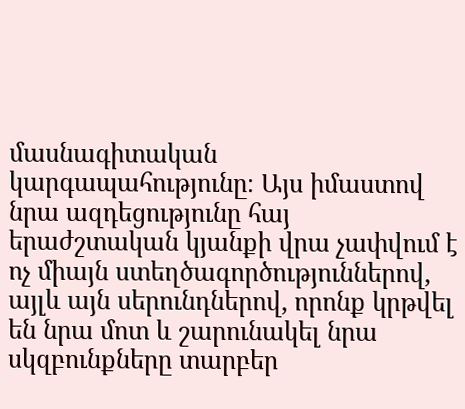մասնագիտական կարգապահությունը։ Այս իմաստով նրա ազդեցությունը հայ երաժշտական կյանքի վրա չափվում է ոչ միայն ստեղծագործություններով, այլև այն սերունդներով, որոնք կրթվել են նրա մոտ և շարունակել նրա սկզբունքները տարբեր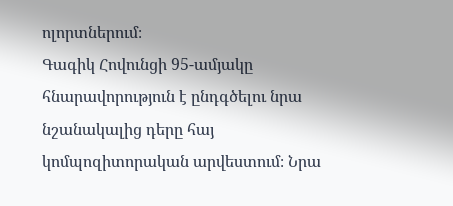ոլորտներում։
Գագիկ Հովունցի 95-ամյակը հնարավորություն է ընդգծելու նրա նշանակալից դերը հայ կոմպոզիտորական արվեստում։ Նրա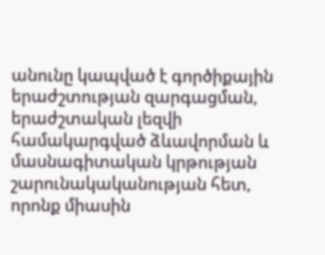անունը կապված է գործիքային երաժշտության զարգացման, երաժշտական լեզվի համակարգված ձևավորման և մասնագիտական կրթության շարունակականության հետ, որոնք միասին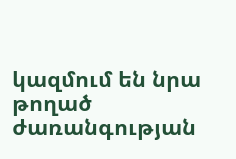կազմում են նրա թողած ժառանգության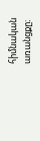հիմնական առանցքը։